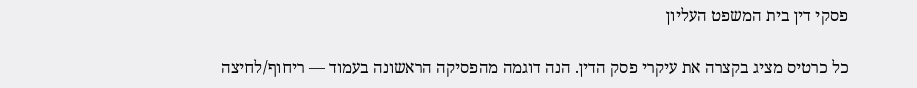פסקי דין בית המשפט העליון

כל כרטיס מציג בקצרה את עיקרי פסק הדין. הנה דוגמה מהפסיקה הראשונה בעמוד — ריחוף/לחיצה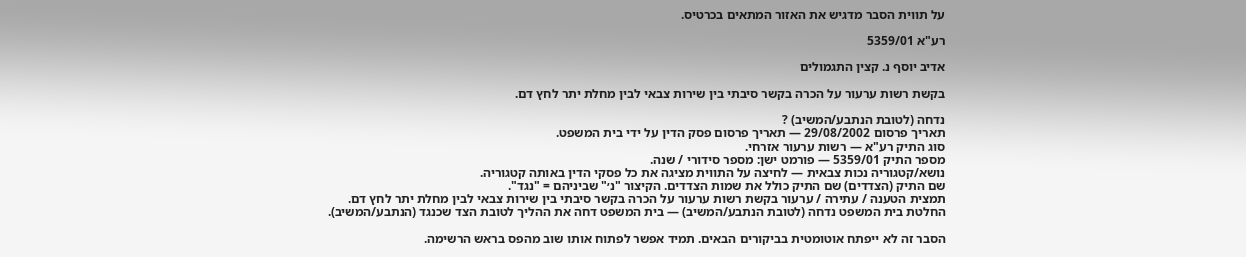על תווית הסבר מדגיש את האזור המתאים בכרטיס.

רע"א 5359/01

אדיב יוסף נ. קצין התגמולים

בקשת רשות ערעור על הכרה בקשר סיבתי בין שירות צבאי לבין מחלת יתר לחץ דם.

נדחה (לטובת הנתבע/המשיב) ?
תאריך פרסום 29/08/2002 — תאריך פרסום פסק הדין על ידי בית המשפט.
סוג התיק רע"א — רשות ערעור אזרחי.
מספר התיק 5359/01 — פורמט ישן: מספר סידורי / שנה.
נושא/קטגוריה נכות צבאית — לחיצה על התווית מציגה את כל פסקי הדין באותה קטגוריה.
שם התיק (הצדדים) שם התיק כולל את שמות הצדדים. הקיצור "נ׳" שביניהם = "נגד".
תמצית הטענה / עתירה / ערעור בקשת רשות ערעור על הכרה בקשר סיבתי בין שירות צבאי לבין מחלת יתר לחץ דם.
החלטת בית המשפט נדחה (לטובת הנתבע/המשיב) — בית המשפט דחה את ההליך לטובת הצד שכנגד (הנתבע/המשיב).

הסבר זה לא ייפתח אוטומטית בביקורים הבאים. תמיד אפשר לפתוח אותו שוב מהפס בראש הרשימה.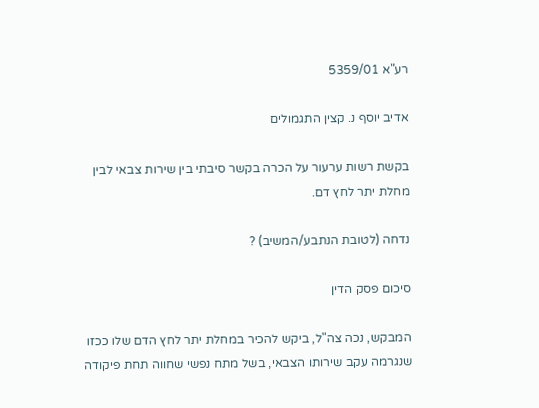רע"א 5359/01

אדיב יוסף נ. קצין התגמולים

בקשת רשות ערעור על הכרה בקשר סיבתי בין שירות צבאי לבין מחלת יתר לחץ דם.

נדחה (לטובת הנתבע/המשיב) ?

סיכום פסק הדין

המבקש, נכה צה"ל, ביקש להכיר במחלת יתר לחץ הדם שלו ככזו שנגרמה עקב שירותו הצבאי, בשל מתח נפשי שחווה תחת פיקודה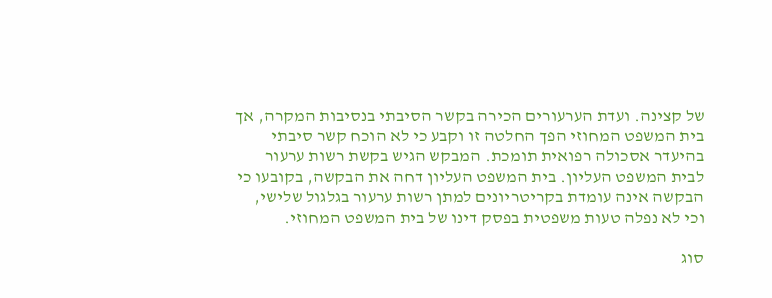של קצינה. ועדת הערעורים הכירה בקשר הסיבתי בנסיבות המקרה, אך בית המשפט המחוזי הפך החלטה זו וקבע כי לא הוכח קשר סיבתי בהיעדר אסכולה רפואית תומכת. המבקש הגיש בקשת רשות ערעור לבית המשפט העליון. בית המשפט העליון דחה את הבקשה, בקובעו כי הבקשה אינה עומדת בקריטריונים למתן רשות ערעור בגלגול שלישי, וכי לא נפלה טעות משפטית בפסק דינו של בית המשפט המחוזי.

סוג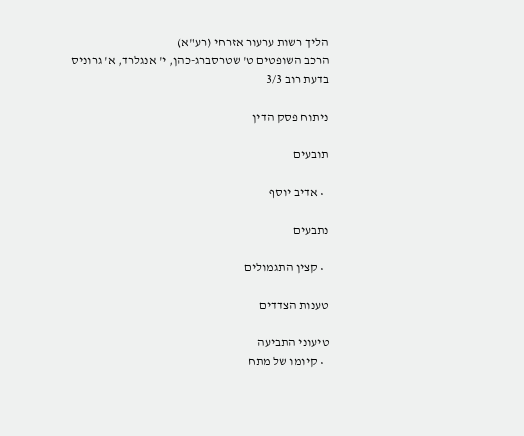הליך רשות ערעור אזרחי (רע"א)
הרכב השופטים ט' שטרסברג-כהן, י' אנגלרד, א' גרוניס
בדעת רוב 3/3

ניתוח פסק הדין

תובעים

  • אדיב יוסף

נתבעים

  • קצין התגמולים

טענות הצדדים

טיעוני התביעה
  • קיומו של מתח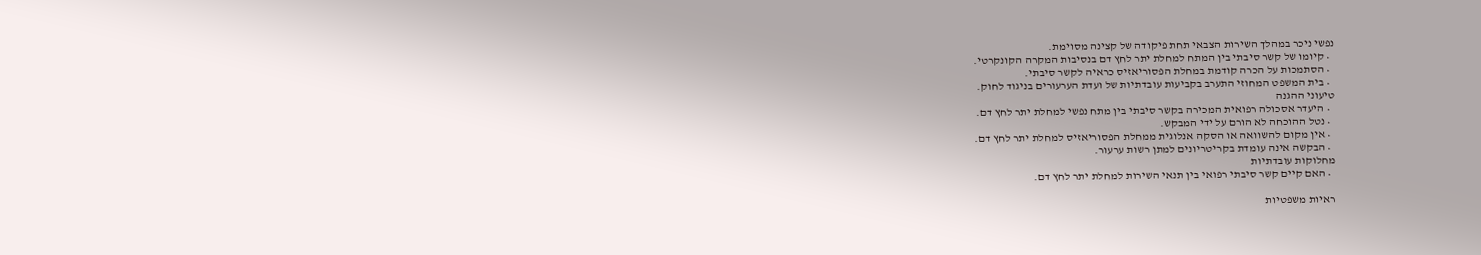נפשי ניכר במהלך השירות הצבאי תחת פיקודה של קצינה מסוימת.
  • קיומו של קשר סיבתי בין המתח למחלת יתר לחץ דם בנסיבות המקרה הקונקרטי.
  • הסתמכות על הכרה קודמת במחלת הפסוריאזיס כראיה לקשר סיבתי.
  • בית המשפט המחוזי התערב בקביעות עובדתיות של ועדת הערעורים בניגוד לחוק.
טיעוני ההגנה
  • היעדר אסכולה רפואית המכירה בקשר סיבתי בין מתח נפשי למחלת יתר לחץ דם.
  • נטל ההוכחה לא הורם על ידי המבקש.
  • אין מקום להשוואה או הסקה אנלוגית ממחלת הפסוריאזיס למחלת יתר לחץ דם.
  • הבקשה אינה עומדת בקריטריונים למתן רשות ערעור.
מחלוקות עובדתיות
  • האם קיים קשר סיבתי רפואי בין תנאי השירות למחלת יתר לחץ דם.

ראיות משפטיות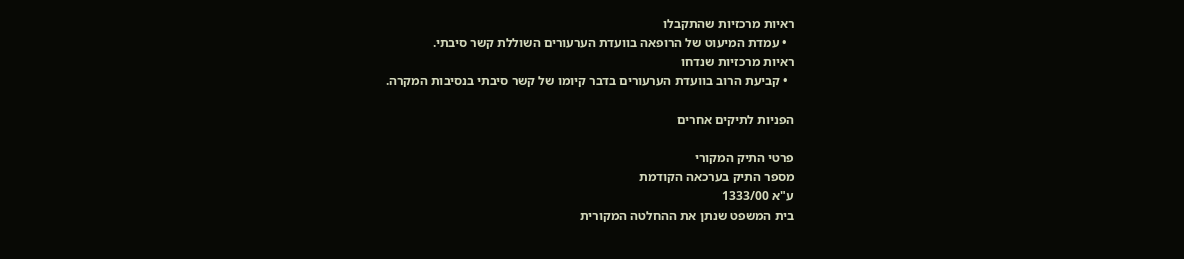ראיות מרכזיות שהתקבלו
  • עמדת המיעוט של הרופאה בוועדת הערעורים השוללת קשר סיבתי.
ראיות מרכזיות שנדחו
  • קביעת הרוב בוועדת הערעורים בדבר קיומו של קשר סיבתי בנסיבות המקרה.

הפניות לתיקים אחרים

פרטי התיק המקורי
מספר התיק בערכאה הקודמת
ע"א 1333/00
בית המשפט שנתן את ההחלטה המקורית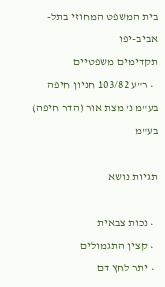בית המשפט המחוזי בתל-אביב-יפו
תקדימים משפטיים
  • ר"ע 103/82 חניון חיפה בע"מ נ' מצת אור (הדר חיפה) בע"מ

תגיות נושא

  • נכות צבאית
  • קצין התגמולים
  • יתר לחץ דם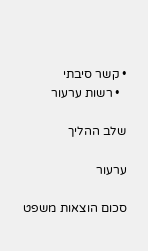• קשר סיבתי
  • רשות ערעור

שלב ההליך

ערעור

סכום הוצאות משפט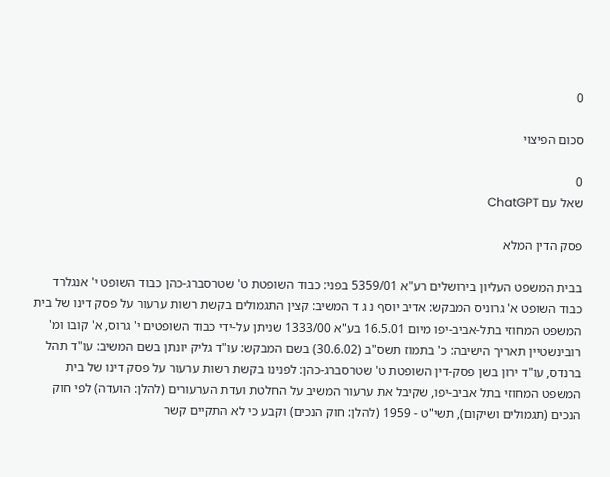0

סכום הפיצוי

0
שאל עם ChatGPT

פסק הדין המלא

בבית המשפט העליון בירושלים רע"א 5359/01 בפני: כבוד השופטת ט' שטרסברג-כהן כבוד השופט י' אנגלרד כבוד השופט א' גרוניס המבקש: אדיב יוסף נ ג ד המשיב: קצין התגמולים בקשת רשות ערעור על פסק דינו של בית המשפט המחוזי בתל-אביב-יפו מיום 16.5.01 בע"א 1333/00 שניתן על-ידי כבוד השופטים י' גרוס, א' קובו ומ' רובינשטיין תאריך הישיבה: כ' בתמוז תשס"ב (30.6.02) בשם המבקש: עו"ד גליק יונתן בשם המשיב: עו"ד תהל ברנדס, עו"ד ירון בשן פסק-דין השופטת ט' שטרסברג-כהן: לפנינו בקשת רשות ערעור על פסק דינו של בית המשפט המחוזי בתל אביב-יפו, שקיבל את ערעור המשיב על החלטת ועדת הערעורים (להלן: הועדה) לפי חוק הנכים (תגמולים ושיקום), תשי"ט - 1959 (להלן: חוק הנכים) וקבע כי לא התקיים קשר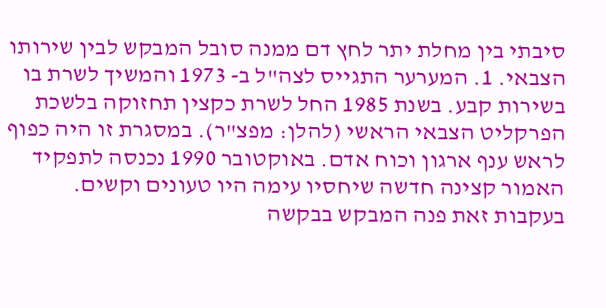סיבתי בין מחלת יתר לחץ דם ממנה סובל המבקש לבין שירותו הצבאי. 1. המערער התגייס לצה"ל ב- 1973 והמשיך לשרת בו בשירות קבע. בשנת 1985 החל לשרת כקצין תחזוקה בלשכת הפרקליט הצבאי הראשי (להלן: מפצ"ר). במסגרת זו היה כפוף לראש ענף ארגון וכוח אדם. באוקטובר 1990 נכנסה לתפקיד האמור קצינה חדשה שיחסיו עימה היו טעונים וקשים. בעקבות זאת פנה המבקש בבקשה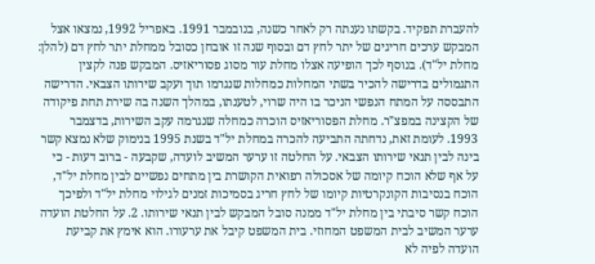להעברת תפקיד. בקשתו נענתה רק לאחר כשנה, בנובמבר 1991. באפריל 1992, נמצאו אצל המבקש ערכים חריגים של יתר לחץ דם ובסוף שנה זו אובחן כסובל ממחלת יתר לחץ דם (להלן: מחלת יל"ד). בנוסף לכך הופיעה אצלו מחלת עור מסוג פסוריאזיס. המבקש פנה לקצין התגמולים בדרישה להכיר בשתי המחלות כמחלות שנגרמו תוך ועקב שירותו הצבאי. הדרישה התבססה על המתח הנפשי הניכר בו היה שרוי, לטענתו, במהלך השנה בה שירת תחת פיקודה של הקצינה במפצ"ר. מחלת הפסוריאזיס הוכרה כמחלה שנגרמה עקב השירות, בדצמבר 1993. לעומת זאת, נדחתה התביעה להכרה במחלת יל"ד בשנת 1995 בנימוק שלא נמצא קשר בינה לבין תנאי שירותו הצבאי. על החלטה זו ערער המשיב לועדה, שקבעה - ברוב דעות - כי על אף שלא הוכח קיומה של אסכולה רפואית הקושרת בין מתחים נפשיים לבין מחלת יל"ד, הוכח בנסיבות הקונקרטיות קיומו של לחץ חריג בסמיכות זמנים לגילוי מחלת יל"ד ולפיכך הוכח קשר סיבתי בין מחלת יל"ד ממנה סובל המבקש לבין תנאי שירותו. 2. על החלטת הועדה ערער המשיב לבית המשפט המחוזי. בית המשפט קיבל את ערעורו. הוא אימץ את קביעת הועדה לפיה לא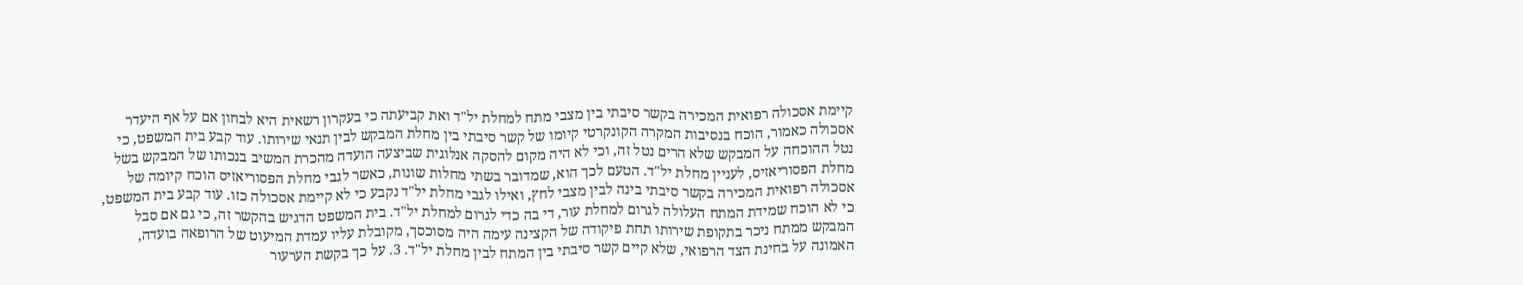קיימת אסכולה רפואית המכירה בקשר סיבתי בין מצבי מתח למחלת יל"ד ואת קביעתה כי בעקרון רשאית היא לבחון אם על אף היעדר אסכולה כאמור, הוכח בנסיבות המקרה הקונקרטי קיומו של קשר סיבתי בין מחלת המבקש לבין תנאי שירותו. עוד קבע בית המשפט, כי נטל ההוכחה על המבקש שלא הרים נטל זה, וכי לא היה מקום להסקה אנלוגית שביצעה הועדה מהכרת המשיב בנכותו של המבקש בשל מחלת הפסוריאזיס, לעניין מחלת יל"ד. הטעם לכך הוא, שמדובר בשתי מחלות שונות, כאשר לגבי מחלת הפסוריאזיס הוכח קיומה של אסכולה רפואית המכירה בקשר סיבתי בינה לבין מצבי לחץ, ואילו לגבי מחלת יל"ד נקבע כי לא קיימת אסכולה כזו. עוד קבע בית המשפט, כי לא הוכח שמידת המתח העלולה לגרום למחלת עור, די בה כדי לגרום למחלת יל"ד. בית המשפט הדגיש בהקשר זה, כי גם אם סבל המבקש ממתח ניכר בתקופת שירותו תחת פיקודה של הקצינה עימה היה מסוכסך, מקובלת עליו עמדת המיעוט של הרופאה בועדה, האמונה על בחינת הצד הרפואי, שלא קיים קשר סיבתי בין המתח לבין מחלת יל"ד. 3. על כך בקשת הערעור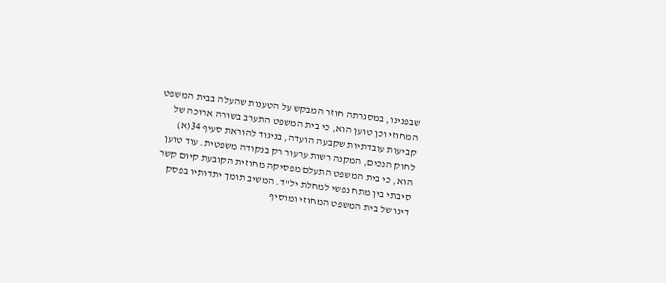שבפנינו, במסגרתה חוזר המבקש על הטענות שהעלה בבית המשפט המחוזי וכן טוען הוא, כי בית המשפט התערב בשורה ארוכה של קביעות עובדתיות שקבעה הועדה, בניגוד להוראת סעיף 34(א) לחוק הנכים, המקנה רשות ערעור רק בנקודה משפטית. עוד טוען הוא, כי בית המשפט התעלם מפסיקה מחוזית הקובעת קיום קשר סיבתי בין מתח נפשי למחלת יל"ד. המשיב תומך יתדותיו בפסק דינו של בית המשפט המחוזי ומוסיף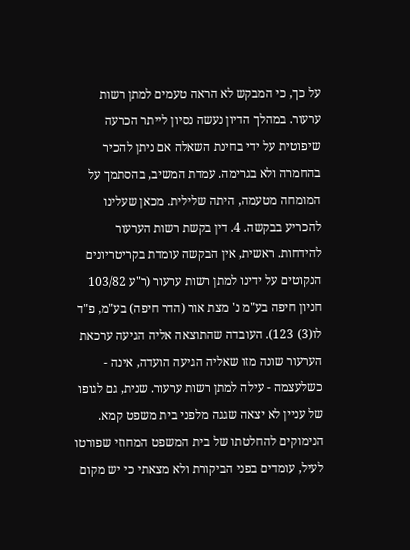על כך, כי המבקש לא הראה טעמים למתן רשות ערעור. במהלך הדיון נעשה נסיון לייתר הכרעה שיפוטית על ידי בחינת השאלה אם ניתן להכיר בהחמרה ולא בגרימה. עמדת המשיב, בהסתמך על המומחה מטעמה, היתה שלילית. מכאן שעלינו להכריע בבקשה. 4. דין בקשת רשות הערעור להידחות. ראשית, אין הבקשה עומדת בקריטריונים הנקוטים על ידינו למתן רשות ערעור (ר"ע 103/82 חניון חיפה בע"מ נ' מצת אור (הדר חיפה) בע"מ, פ"ד לו(3) 123). העובדה שהתוצאה אליה הגיעה ערכאת הערעור שונה מזו שאליה הגיעה הועדה, אינה - כשלעצמה - עילה למתן רשות ערעור. שנית, גם לגופו של עניין לא יצאה שגגה מלפני בית משפט קמא. הנימוקים להחלטתו של בית המשפט המחוזי שפורטו לעיל, עומדים בפני הביקורת ולא מצאתי כי יש מקום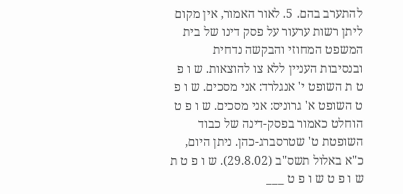להתערב בהם. 5. לאור האמור, אין מקום ליתן רשות ערעור על פסק דינו של בית המשפט המחוזי והבקשה נדחית ובנסיבות העניין ללא צו להוצאות. ש ו פ ט ת השופט י' אנגלרד: אני מסכים. ש ו פ ט השופט א' גרוניס: אני מסכים. ש ו פ ט הוחלט כאמור בפסק-דינה של כבוד השופטת ט' שטרסברג-כהן. ניתן היום, כ"א באלול תשס"ב (29.8.02). ש ו פ ט ת ש ו פ ט ש ו פ ט ___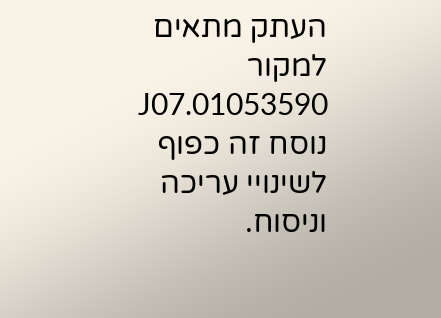העתק מתאים למקור 01053590.J07 נוסח זה כפוף לשינויי עריכה וניסוח.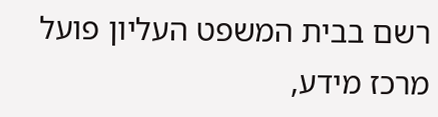רשם בבית המשפט העליון פועל מרכז מידע,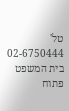טל' 02-6750444 בית המשפט פתוח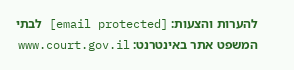להערות והצעות: [email protected] לבתי המשפט אתר באינטרנט: www.court.gov.il